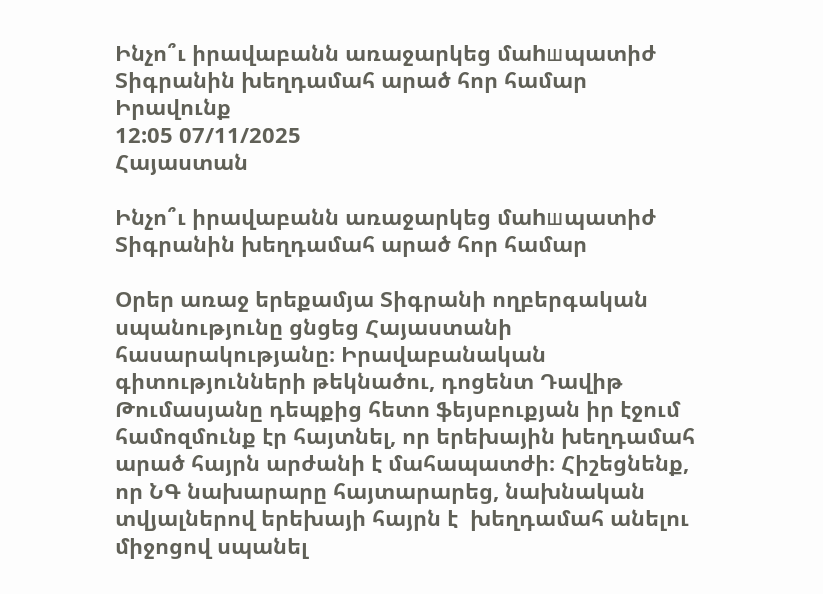Ինչո՞ւ իրավաբանն առաջարկեց մաhшպատիժ Տիգրանին խեղդամահ արած հոր համար
Իրավունք
12:05 07/11/2025
Հայաստան

Ինչո՞ւ իրավաբանն առաջարկեց մաhшպատիժ Տիգրանին խեղդամահ արած հոր համար

Օրեր առաջ երեքամյա Տիգրանի ողբերգական սպանությունը ցնցեց Հայաստանի հասարակությանը։ Իրավաբանական գիտությունների թեկնածու, դոցենտ Դավիթ Թումասյանը դեպքից հետո ֆեյսբուքյան իր էջում համոզմունք էր հայտնել, որ երեխային խեղդամահ արած հայրն արժանի է մահապատժի։ Հիշեցնենք, որ ՆԳ նախարարը հայտարարեց, նախնական տվյալներով երեխայի հայրն է  խեղդամահ անելու միջոցով սպանել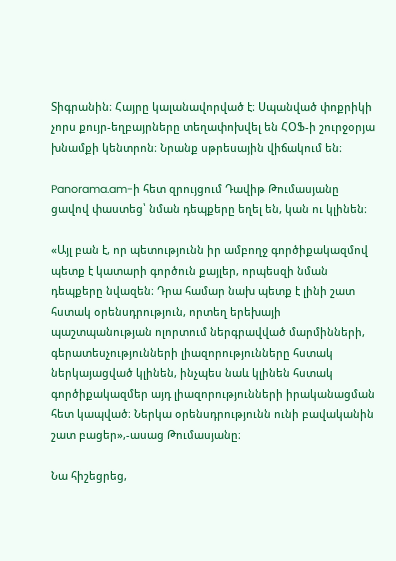Տիգրանին։ Հայրը կալանավորված է։ Սպանված փոքրիկի չորս քույր-եղբայրները տեղափոխվել են ՀՕՖ-ի շուրջօրյա խնամքի կենտրոն։ Նրանք սթրեսային վիճակում են։

Panorama.am-ի հետ զրույցում Դավիթ Թումասյանը ցավով փաստեց՝ նման դեպքերը եղել են, կան ու կլինեն։

«Այլ բան է, որ պետությունն իր ամբողջ գործիքակազմով պետք է կատարի գործուն քայլեր, որպեսզի նման դեպքերը նվազեն։ Դրա համար նախ պետք է լինի շատ հստակ օրենսդրություն, որտեղ երեխայի պաշտպանության ոլորտում ներգրավված մարմինների, գերատեսչությունների լիազորությունները հստակ ներկայացված կլինեն, ինչպես նաև կլինեն հստակ գործիքակազմեր այդ լիազորությունների իրականացման հետ կապված։ Ներկա օրենսդրությունն ունի բավականին շատ բացեր»,-ասաց Թումասյանը։

Նա հիշեցրեց,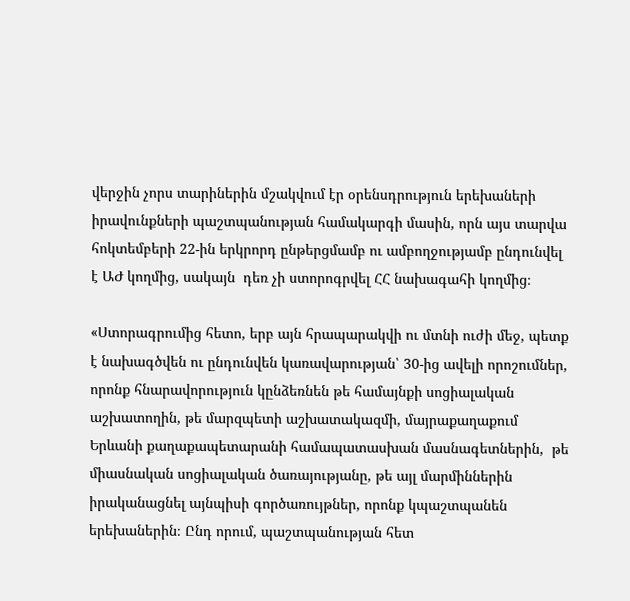վերջին չորս տարիներին մշակվում էր օրենսդրություն երեխաների իրավունքների պաշտպանության համակարգի մասին, որն այս տարվա հոկտեմբերի 22-ին երկրորդ ընթերցմամբ ու ամբողջությամբ ընդունվել է ԱԺ կողմից, սակայն  դեռ չի ստորոգրվել ՀՀ նախագահի կողմից։

«Ստորագրումից հետո, երբ այն հրապարակվի ու մտնի ուժի մեջ, պետք է նախագծվեն ու ընդունվեն կառավարության՝ 30-ից ավելի որոշումներ, որոնք հնարավորություն կընձեռնեն թե համայնքի սոցիալական աշխատողին, թե մարզպետի աշխատակազմի, մայրաքաղաքում Երևանի քաղաքապետարանի համապատասխան մասնագետներին,  թե միասնական սոցիալական ծառայությանը, թե այլ մարմիններին իրականացնել այնպիսի գործառույթներ, որոնք կպաշտպանեն երեխաներին։ Ընդ որում, պաշտպանության հետ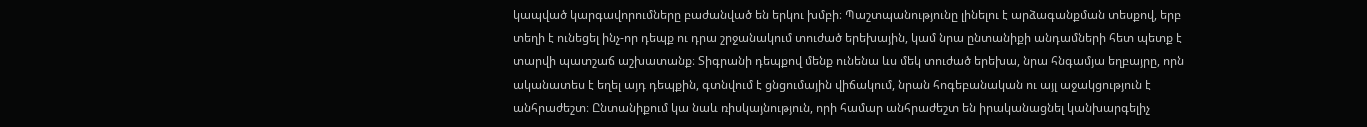կապված կարգավորումները բաժանված են երկու խմբի։ Պաշտպանությունը լինելու է արձագանքման տեսքով, երբ տեղի է ունեցել ինչ-որ դեպք ու դրա շրջանակում տուժած երեխային, կամ նրա ընտանիքի անդամների հետ պետք է տարվի պատշաճ աշխատանք։ Տիգրանի դեպքով մենք ունենա ևս մեկ տուժած երեխա, նրա հնգամյա եղբայրը, որն ականատես է եղել այդ դեպքին, գտնվում է ցնցումային վիճակում, նրան հոգեբանական ու այլ աջակցություն է անհրաժեշտ։ Ընտանիքում կա նաև ռիսկայնություն, որի համար անհրաժեշտ են իրականացնել կանխարգելիչ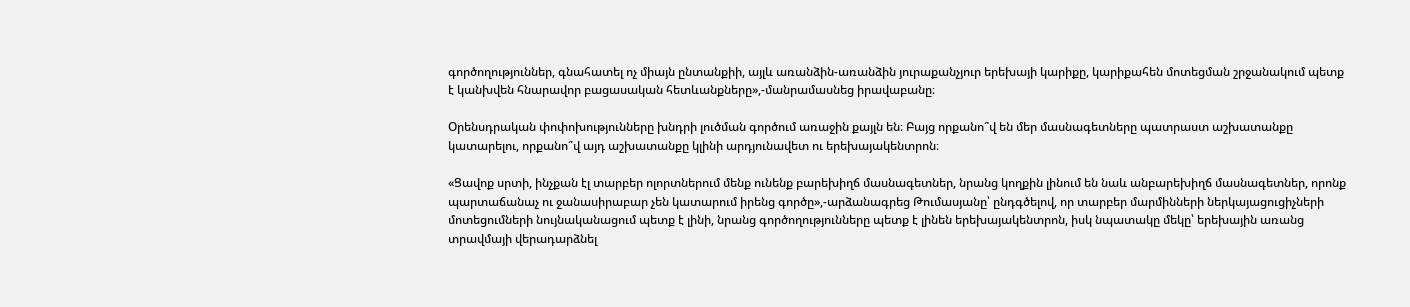գործողություններ, գնահատել ոչ միայն ընտանքիի, այլև առանձին-առանձին յուրաքանչյուր երեխայի կարիքը, կարիքահեն մոտեցման շրջանակում պետք է կանխվեն հնարավոր բացասական հետևանքները»,-մանրամասնեց իրավաբանը։

Օրենսդրական փոփոխությունները խնդրի լուծման գործում առաջին քայլն են։ Բայց որքանո՞վ են մեր մասնագետները պատրաստ աշխատանքը կատարելու, որքանո՞վ այդ աշխատանքը կլինի արդյունավետ ու երեխայակենտրոն։

«Ցավոք սրտի, ինչքան էլ տարբեր ոլորտներում մենք ունենք բարեխիղճ մասնագետներ, նրանց կողքին լինում են նաև անբարեխիղճ մասնագետներ, որոնք պարտաճանաչ ու ջանասիրաբար չեն կատարում իրենց գործը»,-արձանագրեց Թումասյանը՝ ընդգծելով, որ տարբեր մարմինների ներկայացուցիչների մոտեցումների նույնականացում պետք է լինի, նրանց գործողությունները պետք է լինեն երեխայակենտրոն, իսկ նպատակը մեկը՝ երեխային առանց տրավմայի վերադարձնել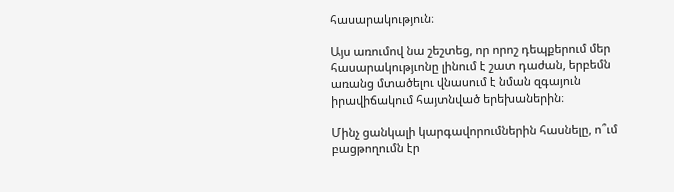հասարակություն։

Այս առումով նա շեշտեց, որ որոշ դեպքերում մեր հասարակությւոնը լինում է շատ դաժան, երբեմն առանց մտածելու վնասում է նման զգայուն իրավիճակում հայտնված երեխաներին։

Մինչ ցանկալի կարգավորումներին հասնելը, ո՞ւմ բացթողումն էր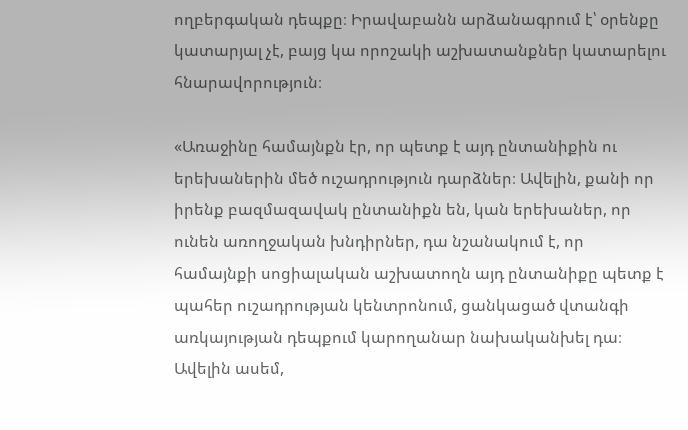ողբերգական դեպքը։ Իրավաբանն արձանագրում է՝ օրենքը կատարյալ չէ, բայց կա որոշակի աշխատանքներ կատարելու հնարավորություն։

«Առաջինը համայնքն էր, որ պետք է այդ ընտանիքին ու երեխաներին մեծ ուշադրություն դարձներ։ Ավելին, քանի որ իրենք բազմազավակ ընտանիքն են, կան երեխաներ, որ ունեն առողջական խնդիրներ, դա նշանակում է, որ համայնքի սոցիալական աշխատողն այդ ընտանիքը պետք է պահեր ուշադրության կենտրոնում, ցանկացած վտանգի առկայության դեպքում կարողանար նախականխել դա։ Ավելին ասեմ,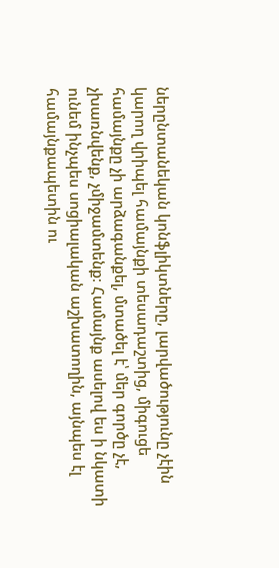ներընտանեկան կոնֆլիկտները, լարվածությունը չէին կարող վրիպել համայնքի տեսադաշտից, միգուցե համայնքը չի արձագանքել, մտածել է՝ մեր գործը չէ, չխառնվենք, չմիջամտենք։ Համայնք ասելով ես ի նկատի ունեմ ինչպես սոցիալական աշխատողին, այնպես էլ համայնքապետին ու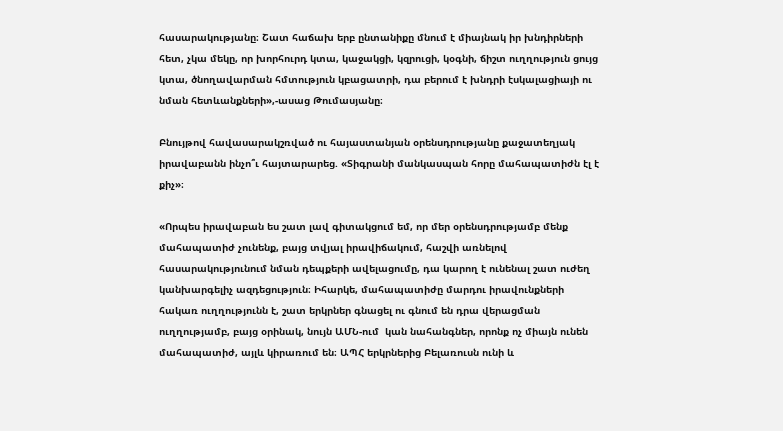հասարակությանը։ Շատ հաճախ երբ ընտանիքը մնում է միայնակ իր խնդիրների հետ, չկա մեկը, որ խորհուրդ կտա, կաջակցի, կզրուցի, կօգնի, ճիշտ ուղղություն ցույց կտա, ծնողավարման հմտություն կբացատրի, դա բերում է խնդրի էսկալացիայի ու նման հետևանքների»,-ասաց Թումասյանը։

Բնույթով հավասարակշռված ու հայաստանյան օրենսդրությանը քաջատեղյակ  իրավաբանն ինչո՞ւ հայտարարեց. «Տիգրանի մանկասպան հորը մահապատիժն էլ է քիչ»։

«Որպես իրավաբան ես շատ լավ գիտակցում եմ, որ մեր օրենսդրությամբ մենք մահապատիժ չունենք, բայց տվյալ իրավիճակում, հաշվի առնելով հասարակությունում նման դեպքերի ավելացումը, դա կարող է ունենալ շատ ուժեղ կանխարգելիչ ազդեցություն։ Իհարկե, մահապատիժը մարդու իրավունքների հակառ ուղղությունն է, շատ երկրներ գնացել ու գնում են դրա վերացման  ուղղությամբ, բայց օրինակ, նույն ԱՄՆ-ում  կան նահանգներ, որոնք ոչ միայն ունեն մահապատիժ, այլև կիրառում են։ ԱՊՀ երկրներից Բելառուսն ունի և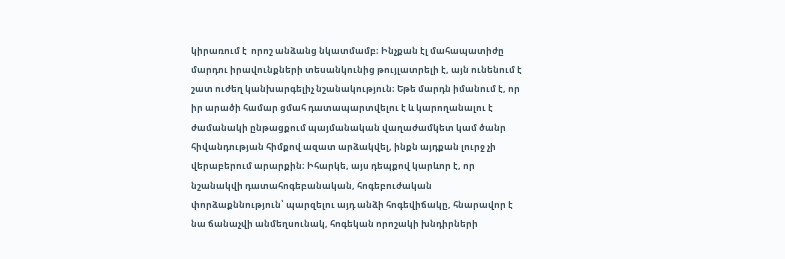կիրառում է  որոշ անձանց նկատմամբ։ Ինչքան էլ մահապատիժը մարդու իրավունքների տեսանկունից թույլատրելի է, այն ունենում է  շատ ուժեղ կանխարգելիչ նշանակություն։ Եթե մարդն իմանում է, որ իր արածի համար ցմահ դատապարտվելու է և կարողանալու է ժամանակի ընթացքում պայմանական վաղաժամկետ կամ ծանր հիվանդության հիմքով ազատ արձակվել, ինքն այդքան լուրջ չի վերաբերում արարքին։ Իհարկե, այս դեպքով կարևոր է, որ նշանակվի դատահոգեբանական, հոգեբուժական փորձաքննություն՝ պարզելու այդ անձի հոգեվիճակը, հնարավոր է նա ճանաչվի անմեղսունակ, հոգեկան որոշակի խնդիրների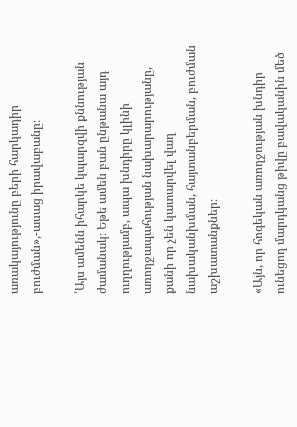առակայությունը բերի հարկադիր բուժման»,-ասաց իրավաբանը։

՛Այս ամենն իհարկե կպարզվի քննության ժամանակ։ Եթե ամեն բան ընթանա այդ ուղղությամբ, ապա խնդիրը կլինի առողջապահության նախարարությանը, քանի որ չեն կատարվել վաղ նախականխման, հայտանբերման, բուժման աշխատանքներ։

«Այն, որ հոգեկան առողջության խնդիր ունեցող մարդկանց թիվը բավականին մեծ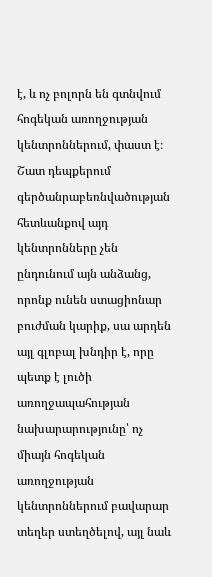է, և ոչ բոլորն են գտնվում հոգեկան առողջության կենտրոններում, փաստ է։ Շատ դեպքերում գերծանրաբեռնվածության հետևանքով այդ կենտրոնները չեն ընդունում այն անձանց, որոնք ունեն ստացիոնար բուժման կարիք, սա արդեն այլ գլոբալ խնդիր է, որը պետք է լուծի առողջապահության նախարարությունը՝ ոչ միայն հոգեկան առողջության կենտրոններում բավարար տեղեր ստեղծելով, այլ նաև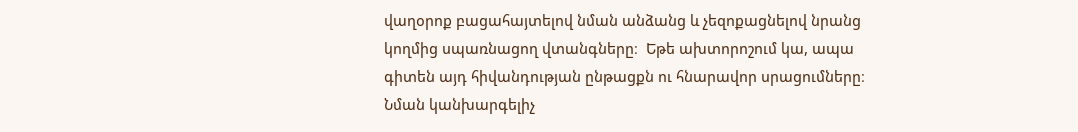վաղօրոք բացահայտելով նման անձանց և չեզոքացնելով նրանց կողմից սպառնացող վտանգները։  Եթե ախտորոշում կա, ապա գիտեն այդ հիվանդության ընթացքն ու հնարավոր սրացումները։ Նման կանխարգելիչ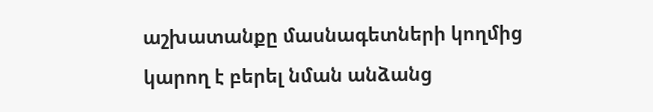աշխատանքը մասնագետների կողմից կարող է բերել նման անձանց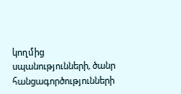կողմից սպանությունների, ծանր հանցագործությունների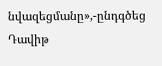նվազեցմանը»,-ընդգծեց Դավիթ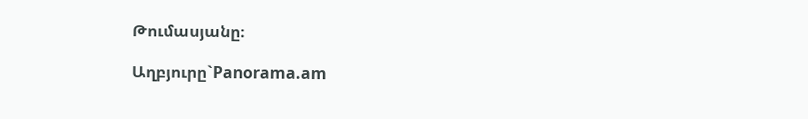Թումասյանը։

Աղբյուրը`Panorama.am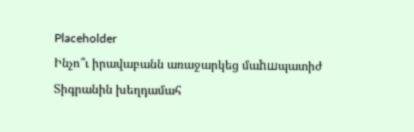Placeholder
Ինչո՞ւ իրավաբանն առաջարկեց մաhшպատիժ Տիգրանին խեղդամահ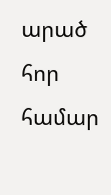արած հոր համար